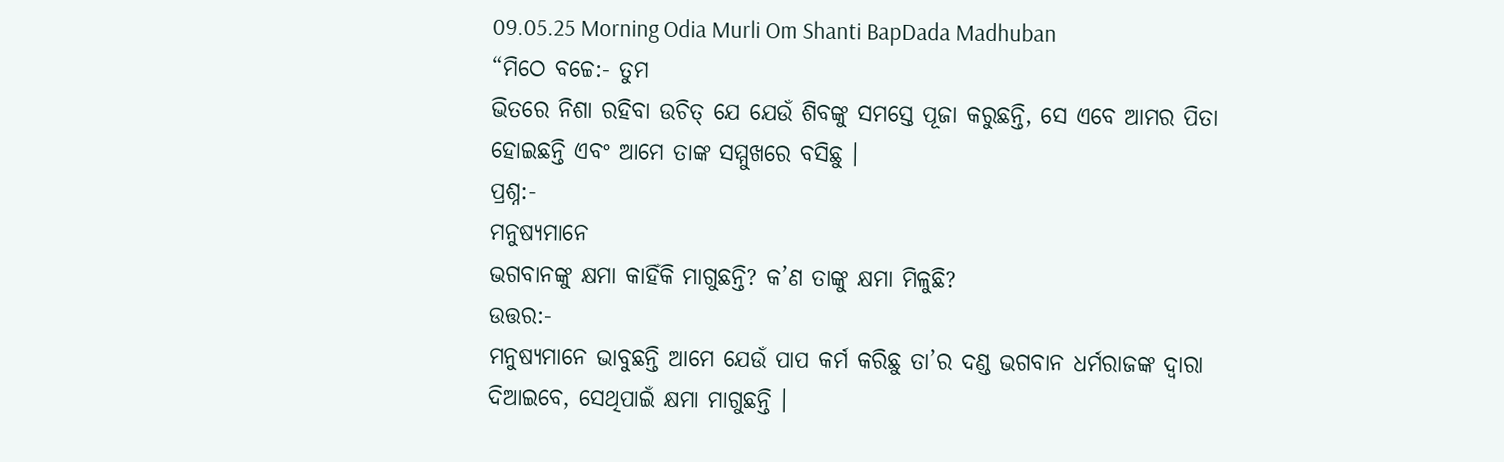09.05.25 Morning Odia Murli Om Shanti BapDada Madhuban
“ମିଠେ ବଚ୍ଚେ:- ତୁମ
ଭିତରେ ନିଶା ରହିବା ଉଚିତ୍ ଯେ ଯେଉଁ ଶିବଙ୍କୁ ସମସ୍ତେ ପୂଜା କରୁଛନ୍ତି, ସେ ଏବେ ଆମର ପିତା
ହୋଇଛନ୍ତି ଏବଂ ଆମେ ତାଙ୍କ ସମ୍ମୁଖରେ ବସିଛୁ ।
ପ୍ରଶ୍ନ:-
ମନୁଷ୍ୟମାନେ
ଭଗବାନଙ୍କୁ କ୍ଷମା କାହିଁକି ମାଗୁଛନ୍ତି? କ’ଣ ତାଙ୍କୁ କ୍ଷମା ମିଳୁଛି?
ଉତ୍ତର:-
ମନୁଷ୍ୟମାନେ ଭାବୁଛନ୍ତି ଆମେ ଯେଉଁ ପାପ କର୍ମ କରିଛୁ ତା’ର ଦଣ୍ଡ ଭଗବାନ ଧର୍ମରାଜଙ୍କ ଦ୍ୱାରା
ଦିଆଇବେ, ସେଥିପାଇଁ କ୍ଷମା ମାଗୁଛନ୍ତି ।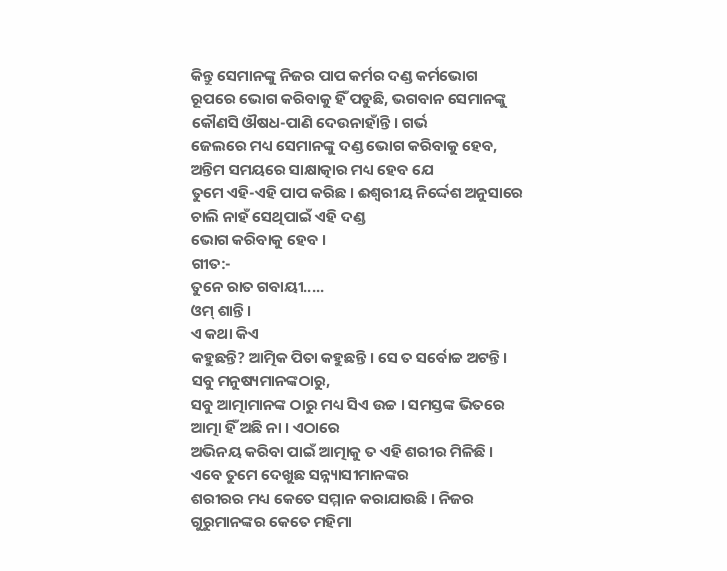କିନ୍ତୁ ସେମାନଙ୍କୁ ନିଜର ପାପ କର୍ମର ଦଣ୍ଡ କର୍ମଭୋଗ
ରୂପରେ ଭୋଗ କରିବାକୁ ହିଁ ପଡୁଛି, ଭଗବାନ ସେମାନଙ୍କୁ କୌଣସି ଔଷଧ-ପାଣି ଦେଉନାହାଁନ୍ତି । ଗର୍ଭ
ଜେଲରେ ମଧ୍ୟ ସେମାନଙ୍କୁ ଦଣ୍ଡ ଭୋଗ କରିବାକୁ ହେବ, ଅନ୍ତିମ ସମୟରେ ସାକ୍ଷାତ୍କାର ମଧ୍ୟ ହେବ ଯେ
ତୁମେ ଏହି-ଏହି ପାପ କରିଛ । ଈଶ୍ୱରୀୟ ନିର୍ଦ୍ଦେଶ ଅନୁସାରେ ଚାଲି ନାହଁ ସେଥିପାଇଁ ଏହି ଦଣ୍ଡ
ଭୋଗ କରିବାକୁ ହେବ ।
ଗୀତ:-
ତୁନେ ରାତ ଗବାୟୀ.....
ଓମ୍ ଶାନ୍ତି ।
ଏ କଥା କିଏ
କହୁଛନ୍ତି? ଆତ୍ମିକ ପିତା କହୁଛନ୍ତି । ସେ ତ ସର୍ବୋଚ୍ଚ ଅଟନ୍ତି । ସବୁ ମନୁଷ୍ୟମାନଙ୍କଠାରୁ,
ସବୁ ଆତ୍ମାମାନଙ୍କ ଠାରୁ ମଧ୍ୟ ସିଏ ଉଚ୍ଚ । ସମସ୍ତଙ୍କ ଭିତରେ ଆତ୍ମା ହିଁ ଅଛି ନା । ଏଠାରେ
ଅଭିନୟ କରିବା ପାଇଁ ଆତ୍ମାକୁ ତ ଏହି ଶରୀର ମିଳିଛି । ଏବେ ତୁମେ ଦେଖୁଛ ସନ୍ନ୍ୟାସୀମାନଙ୍କର
ଶରୀରର ମଧ୍ୟ କେତେ ସମ୍ମାନ କରାଯାଉଛି । ନିଜର ଗୁରୁମାନଙ୍କର କେତେ ମହିମା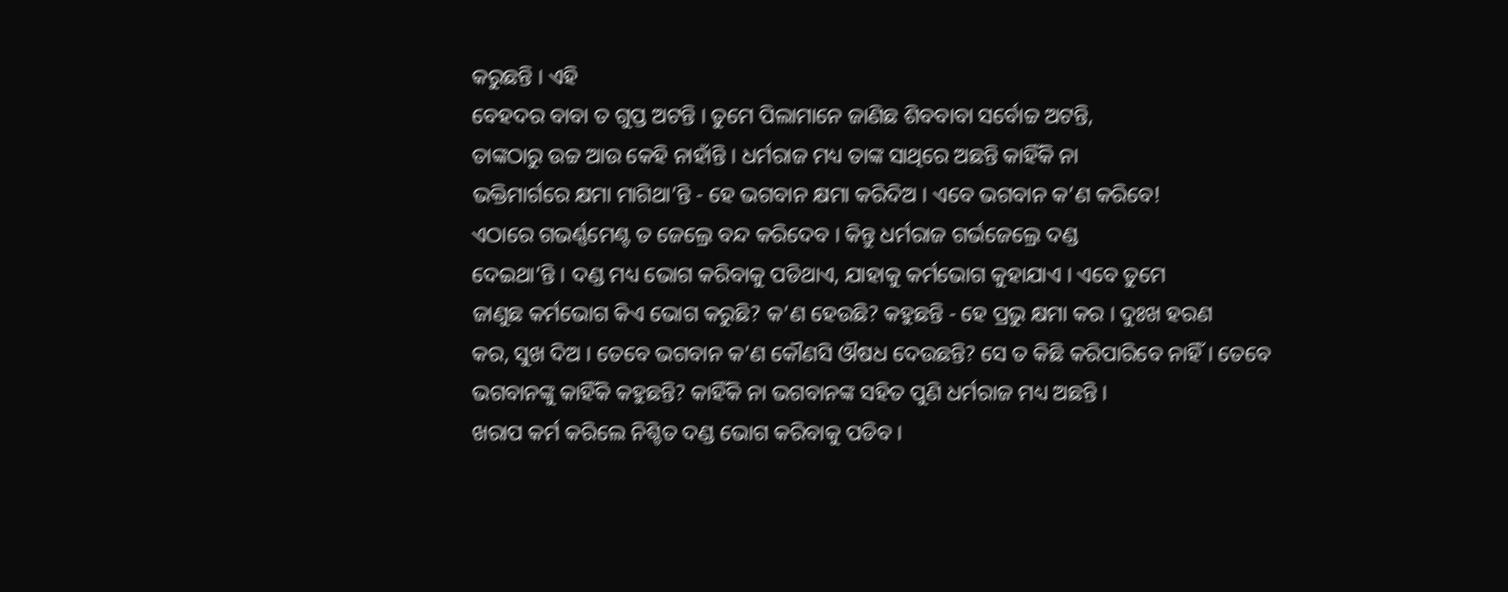କରୁଛନ୍ତି । ଏହି
ବେହଦର ବାବା ତ ଗୁପ୍ତ ଅଟନ୍ତି । ତୁମେ ପିଲାମାନେ ଜାଣିଛ ଶିବବାବା ସର୍ବୋଚ୍ଚ ଅଟନ୍ତି,
ତାଙ୍କଠାରୁ ଉଚ୍ଚ ଆଉ କେହି ନାହାଁନ୍ତି । ଧର୍ମରାଜ ମଧ୍ୟ ତାଙ୍କ ସାଥିରେ ଅଛନ୍ତି କାହିଁକି ନା
ଭକ୍ତିମାର୍ଗରେ କ୍ଷମା ମାଗିଥା’ନ୍ତି - ହେ ଭଗବାନ କ୍ଷମା କରିଦିଅ । ଏବେ ଭଗବାନ କ’ଣ କରିବେ!
ଏଠାରେ ଗଭର୍ଣ୍ଣମେଣ୍ଟ ତ ଜେଲ୍ରେ ବନ୍ଦ କରିଦେବ । କିନ୍ତୁ ଧର୍ମରାଜ ଗର୍ଭଜେଲ୍ରେ ଦଣ୍ଡ
ଦେଇଥା’ନ୍ତି । ଦଣ୍ଡ ମଧ୍ୟ ଭୋଗ କରିବାକୁ ପଡିଥାଏ, ଯାହାକୁ କର୍ମଭୋଗ କୁହାଯାଏ । ଏବେ ତୁମେ
ଜାଣୁଛ କର୍ମଭୋଗ କିଏ ଭୋଗ କରୁଛି? କ’ଣ ହେଉଛି? କହୁଛନ୍ତି - ହେ ପ୍ରଭୁ କ୍ଷମା କର । ଦୁଃଖ ହରଣ
କର, ସୁଖ ଦିଅ । ତେବେ ଭଗବାନ କ’ଣ କୌଣସି ଔଷଧ ଦେଉଛନ୍ତି? ସେ ତ କିଛି କରିପାରିବେ ନାହିଁ । ତେବେ
ଭଗବାନଙ୍କୁ କାହିଁକି କହୁଛନ୍ତି? କାହିଁକି ନା ଭଗବାନଙ୍କ ସହିତ ପୁଣି ଧର୍ମରାଜ ମଧ୍ୟ ଅଛନ୍ତି ।
ଖରାପ କର୍ମ କରିଲେ ନିଶ୍ଚିତ ଦଣ୍ଡ ଭୋଗ କରିବାକୁ ପଡିବ ।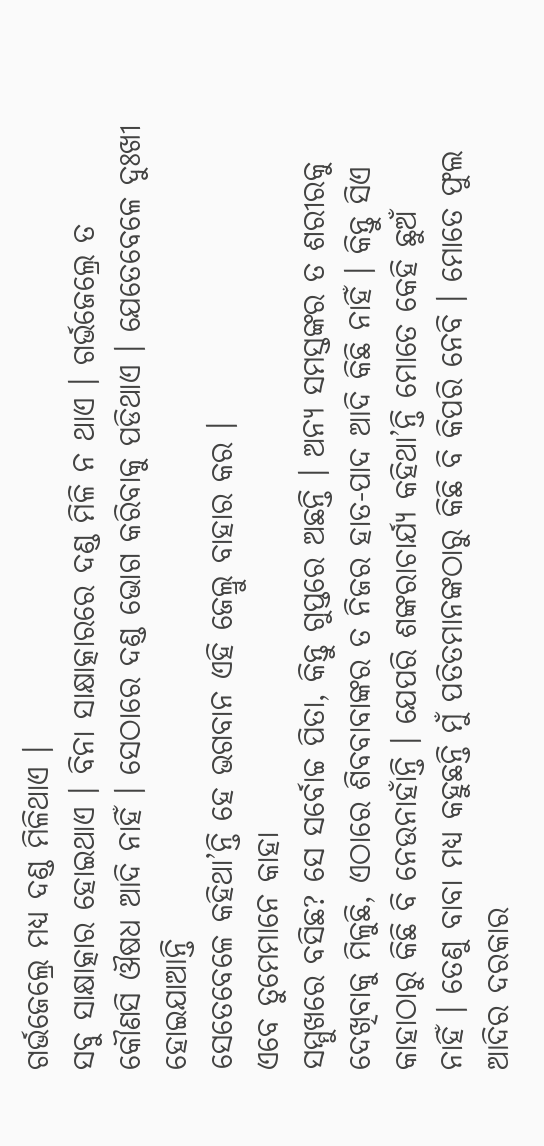ଗର୍ଭଜେଲ୍ରେ ମଧ୍ୟ ଦଣ୍ଡ ମିଳିଥାଏ ।
ସବୁ ସାକ୍ଷାତ୍କାର ହୋଇଥାଏ । ବିନା ସାକ୍ଷାତ୍କାରରେ ଦଣ୍ଡ ମିଳି ନ ଥାଏ । ଗର୍ଭଜେଲ୍ରେ ତ
କୌଣସି ଔଷଧ ଆଦି ନାହିଁ । ସେଠାରେ ଦଣ୍ଡ ଭୋଗ କରିବାକୁ ପଡିଥାଏ । ଯେତେବେଳେ ଦୁଃଖୀ ହୋଇଯାଆନ୍ତି
ସେତେବେଳେ କହିଥା’ନ୍ତି ହେ ଭଗବାନ ଏହି ଜେଲ୍ରୁ ବାହାର କର ।
ଏବେ ତୁମେମାନେ କାହା
ସମ୍ମୁଖରେ ବସିଛ? ସେ ସର୍ବୋଚ୍ଚ ପିତା, କିନ୍ତୁ ଗୁପ୍ତରେ ଅଛନ୍ତି । ଅନ୍ୟ ସମସ୍ତଙ୍କର ତ ଶରୀରକୁ
ଦେଖିବାକୁ ମିଳୁଛି, ଏଠାରେ ଶିବବାବାଙ୍କର ତ ନିଜର ହାତ-ପାଦ ଆଦି କିଛି ନାହିଁ । କିନ୍ତୁ ସିଏ
କାହାଠାରୁ କିଛି ବି ନେଉନାହାଁନ୍ତି । ଯେପରି ଶଙ୍କରାଚାର୍ଯ୍ୟ କହିଥା’ନ୍ତି ମୋତେ କେହି ଛୁଅଁ
ନାହିଁ । ତେଣୁ ବାବା ମଧ୍ୟ କହୁଛନ୍ତି ମୁଁ ପତିତମାନଙ୍କଠାରୁ କିଛି ବି କିପରି ନେବି । ମୋତେ ଫୁଲ
ଆଦିର ଦରକାର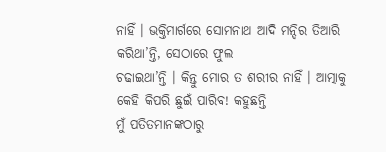ନାହିଁ । ଭକ୍ତିମାର୍ଗରେ ସୋମନାଥ ଆଦି ମନ୍ଦିର ତିଆରି କରିଥା’ନ୍ତି, ସେଠାରେ ଫୁଲ
ଚଢାଇଥା’ନ୍ତି । କିନ୍ତୁ ମୋର ତ ଶରୀର ନାହିଁ । ଆତ୍ମାକୁ କେହି କିପରି ଛୁଇଁ ପାରିବ! କହୁଛନ୍ତି
ମୁଁ ପତିତମାନଙ୍କଠାରୁ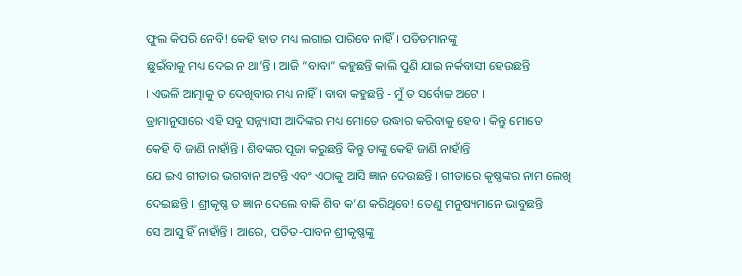ଫୁଲ କିପରି ନେବି! କେହି ହାତ ମଧ୍ୟ ଲଗାଇ ପାରିବେ ନାହିଁ । ପତିତମାନଙ୍କୁ
ଛୁଇଁବାକୁ ମଧ୍ୟ ଦେଇ ନ ଥା’ନ୍ତି । ଆଜି “ବାବା” କହୁଛନ୍ତି କାଲି ପୁଣି ଯାଇ ନର୍କବାସୀ ହେଉଛନ୍ତି
। ଏଭଳି ଆତ୍ମାକୁ ତ ଦେଖିବାର ମଧ୍ୟ ନାହିଁ । ବାବା କହୁଛନ୍ତି - ମୁଁ ତ ସର୍ବୋଚ୍ଚ ଅଟେ ।
ଡ୍ରାମାନୁସାରେ ଏହି ସବୁ ସନ୍ନ୍ୟାସୀ ଆଦିଙ୍କର ମଧ୍ୟ ମୋତେ ଉଦ୍ଧାର କରିବାକୁ ହେବ । କିନ୍ତୁ ମୋତେ
କେହି ବି ଜାଣି ନାହାଁନ୍ତି । ଶିବଙ୍କର ପୂଜା କରୁଛନ୍ତି କିନ୍ତୁ ତାଙ୍କୁ କେହି ଜାଣି ନାହାଁନ୍ତି
ଯେ ଇଏ ଗୀତାର ଭଗବାନ ଅଟନ୍ତି ଏବଂ ଏଠାକୁ ଆସି ଜ୍ଞାନ ଦେଉଛନ୍ତି । ଗୀତାରେ କୃଷ୍ଣଙ୍କର ନାମ ଲେଖି
ଦେଇଛନ୍ତି । ଶ୍ରୀକୃଷ୍ଣ ତ ଜ୍ଞାନ ଦେଲେ ବାକି ଶିବ କ’ଣ କରିଥିବେ! ତେଣୁ ମନୁଷ୍ୟମାନେ ଭାବୁଛନ୍ତି
ସେ ଆସୁ ହିଁ ନାହାଁନ୍ତି । ଆରେ, ପତିତ-ପାବନ ଶ୍ରୀକୃଷ୍ଣଙ୍କୁ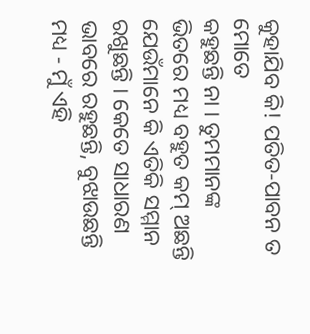କୁହାଯିବ କି! ପତିତ-ପାବନ ତ ମୋତେ
କହୁଛନ୍ତି ନା । ତୁମମାନଙ୍କ ଭିତରେ ମଧ୍ୟ ବହୁତ କମ୍ ଅଛନ୍ତି ଯେଉଁମାନେ କି ଏତିକି ସମ୍ମାନ
ରଖୁଛନ୍ତି । କେତେ ସାଧାରଣ ଭାବରେ ରହୁଛନ୍ତି, ବୁଝାଉଛନ୍ତି ମଧ୍ୟ - ମୁଁ ଏହି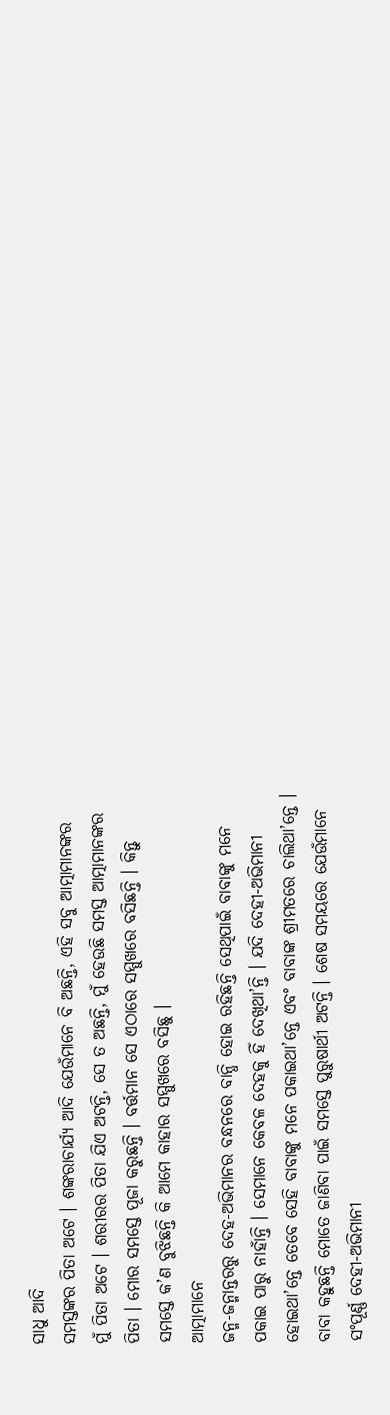ସାଧୁ ଆଦି
ସମସ୍ତଙ୍କର ପିତା ଅଟେ । ଶଙ୍କରାଚାର୍ଯ୍ୟ ଆଦି ଯେଉଁମାନେ ବି ଅଛନ୍ତି, ଏହି ସବୁ ଆତ୍ମାମାନଙ୍କର
ମୁଁ ପିତା ଅଟେ । ଶରୀରର ପିତା ଯିଏ ଅଟନ୍ତି, ସେ ତ ଅଛନ୍ତି, ମୁଁ ହେଉଛି ସମସ୍ତ ଆତ୍ମାମାନଙ୍କର
ପିତା । ମୋର ସମସ୍ତେ ପୂଜା କରୁଛନ୍ତି । ବର୍ତ୍ତମାନ ସେ ଏଠାରେ ସମ୍ମୁଖରେ ବସିଛନ୍ତି । କିନ୍ତୁ
ସମସ୍ତେ କ’ଣ ବୁଝିଛନ୍ତି କି ଆମେ କାହାର ସମ୍ମୁଖରେ ବସିଛୁ ।
ଆତ୍ମାମାନେ
ଜନ୍ମ-ଜନ୍ମାନ୍ତରରୁ ଦେହ-ଅଭିମାନର ବନ୍ଧନରେ ବାନ୍ଧି ହୋଇ ରହିଛନ୍ତି ସେଥିପାଇଁ ବାବାଙ୍କୁ ମନେ
ପକାଇ ପାରୁ ନାହାଁନ୍ତି । ସେମାନେ କେବଳ ଦେହକୁ ହିଁ ଦେଖିଥା’ନ୍ତି । ଯଦି ଦେହୀ-ଅଭିମାନୀ
ହୋଇଥା’ନ୍ତେ ତେବେ ସେହି ବାବାଙ୍କୁ ମନେ ପକାଇଥା’ନ୍ତେ ଏବଂ ବାବାଙ୍କ ଶ୍ରୀମତରେ ଚାଲିଥା’ନ୍ତେ ।
ବାବା କହୁଛନ୍ତି ମୋତେ ଜାଣିବା ପାଇଁ ସମସ୍ତେ ପୁରୁଷାର୍ଥୀ ଅଟନ୍ତି । ଶେଷ ସମୟରେ ଯେଉଁମାନେ
ସଂପୂର୍ଣ୍ଣ ଦେହୀ-ଅଭିମାନୀ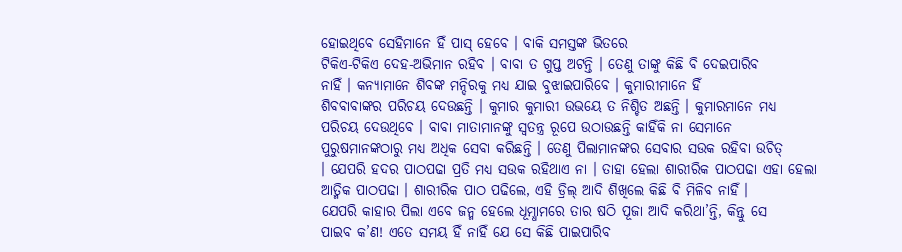ହୋଇଥିବେ ସେହିମାନେ ହିଁ ପାସ୍ ହେବେ । ବାକି ସମସ୍ତଙ୍କ ଭିତରେ
ଟିକିଏ-ଟିକିଏ ଦେହ-ଅଭିମାନ ରହିବ । ବାବା ତ ଗୁପ୍ତ ଅଟନ୍ତି । ତେଣୁ ତାଙ୍କୁ କିଛି ବି ଦେଇପାରିବ
ନାହିଁ । କନ୍ୟାମାନେ ଶିବଙ୍କ ମନ୍ଦିରକୁ ମଧ୍ୟ ଯାଇ ବୁଝାଇପାରିବେ । କୁମାରୀମାନେ ହିଁ
ଶିବବାବାଙ୍କର ପରିଚୟ ଦେଉଛନ୍ତି । କୁମାର କୁମାରୀ ଉଭୟେ ତ ନିଶ୍ଚିତ ଅଛନ୍ତି । କୁମାରମାନେ ମଧ୍ୟ
ପରିଚୟ ଦେଉଥିବେ । ବାବା ମାତାମାନଙ୍କୁ ସ୍ୱତନ୍ତ୍ର ରୂପେ ଉଠାଉଛନ୍ତି କାହିଁକି ନା ସେମାନେ
ପୁରୁଷମାନଙ୍କଠାରୁ ମଧ୍ୟ ଅଧିକ ସେବା କରିଛନ୍ତି । ତେଣୁ ପିଲାମାନଙ୍କର ସେବାର ସଉକ ରହିବା ଉଚିତ୍
। ଯେପରି ହଦର ପାଠପଢା ପ୍ରତି ମଧ୍ୟ ସଉକ ରହିଥାଏ ନା । ତାହା ହେଲା ଶାରୀରିକ ପାଠପଢା ଏହା ହେଲା
ଆତ୍ମିକ ପାଠପଢା । ଶାରୀରିକ ପାଠ ପଢିଲେ, ଏହି ଡ୍ରିଲ୍ ଆଦି ଶିଖିଲେ କିଛି ବି ମିଳିବ ନାହିଁ ।
ଯେପରି କାହାର ପିଲା ଏବେ ଜନ୍ମ ହେଲେ ଧୂମ୍ଧାମରେ ତାର ଷଠି ପୂଜା ଆଦି କରିଥା’ନ୍ତି, କିନ୍ତୁ ସେ
ପାଇବ କ’ଣ! ଏତେ ସମୟ ହିଁ ନାହିଁ ଯେ ସେ କିଛି ପାଇପାରିବ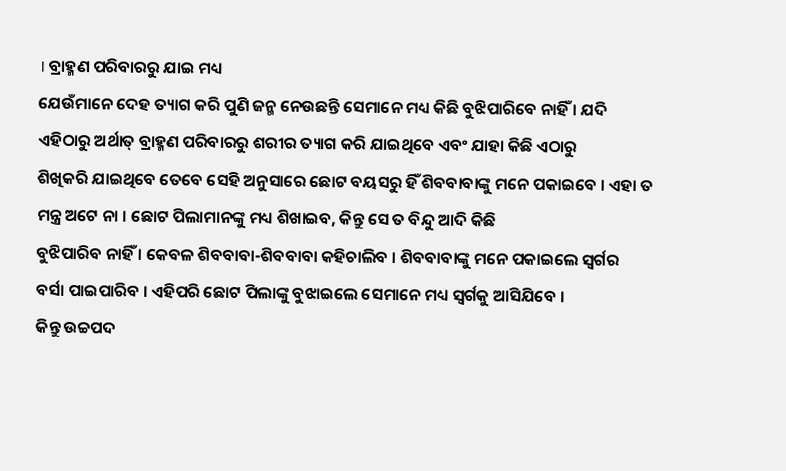। ବ୍ରାହ୍ମଣ ପରିବାରରୁ ଯାଇ ମଧ୍ୟ
ଯେଉଁମାନେ ଦେହ ତ୍ୟାଗ କରି ପୁଣି ଜନ୍ମ ନେଉଛନ୍ତି ସେମାନେ ମଧ୍ୟ କିଛି ବୁଝିପାରିବେ ନାହିଁ । ଯଦି
ଏହିଠାରୁ ଅର୍ଥାତ୍ ବ୍ରାହ୍ମଣ ପରିବାରରୁ ଶରୀର ତ୍ୟାଗ କରି ଯାଇଥିବେ ଏବଂ ଯାହା କିଛି ଏଠାରୁ
ଶିଖିକରି ଯାଇଥିବେ ତେବେ ସେହି ଅନୁସାରେ ଛୋଟ ବୟସରୁ ହିଁ ଶିବବାବାଙ୍କୁ ମନେ ପକାଇବେ । ଏହା ତ
ମନ୍ତ୍ର ଅଟେ ନା । ଛୋଟ ପିଲାମାନଙ୍କୁ ମଧ୍ୟ ଶିଖାଇବ, କିନ୍ତୁ ସେ ତ ବିନ୍ଦୁ ଆଦି କିଛି
ବୁଝିପାରିବ ନାହିଁ । କେବଳ ଶିବବାବା-ଶିବବାବା କହିଚାଲିବ । ଶିବବାବାଙ୍କୁ ମନେ ପକାଇଲେ ସ୍ୱର୍ଗର
ବର୍ସା ପାଇପାରିବ । ଏହିପରି ଛୋଟ ପିଲାଙ୍କୁ ବୁଝାଇଲେ ସେମାନେ ମଧ୍ୟ ସ୍ୱର୍ଗକୁ ଆସିଯିବେ ।
କିନ୍ତୁ ଉଚ୍ଚପଦ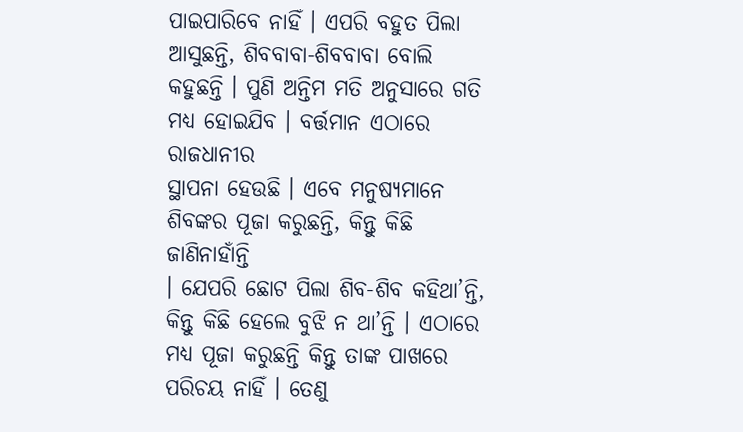ପାଇପାରିବେ ନାହିଁ । ଏପରି ବହୁତ ପିଲା ଆସୁଛନ୍ତି, ଶିବବାବା-ଶିବବାବା ବୋଲି
କହୁଛନ୍ତି । ପୁଣି ଅନ୍ତିମ ମତି ଅନୁସାରେ ଗତି ମଧ୍ୟ ହୋଇଯିବ । ବର୍ତ୍ତମାନ ଏଠାରେ ରାଜଧାନୀର
ସ୍ଥାପନା ହେଉଛି । ଏବେ ମନୁଷ୍ୟମାନେ ଶିବଙ୍କର ପୂଜା କରୁଛନ୍ତି, କିନ୍ତୁ କିଛି ଜାଣିନାହାଁନ୍ତି
। ଯେପରି ଛୋଟ ପିଲା ଶିବ-ଶିବ କହିଥା’ନ୍ତି, କିନ୍ତୁ କିଛି ହେଲେ ବୁଝି ନ ଥା’ନ୍ତି । ଏଠାରେ
ମଧ୍ୟ ପୂଜା କରୁଛନ୍ତି କିନ୍ତୁ ତାଙ୍କ ପାଖରେ ପରିଚୟ ନାହିଁ । ତେଣୁ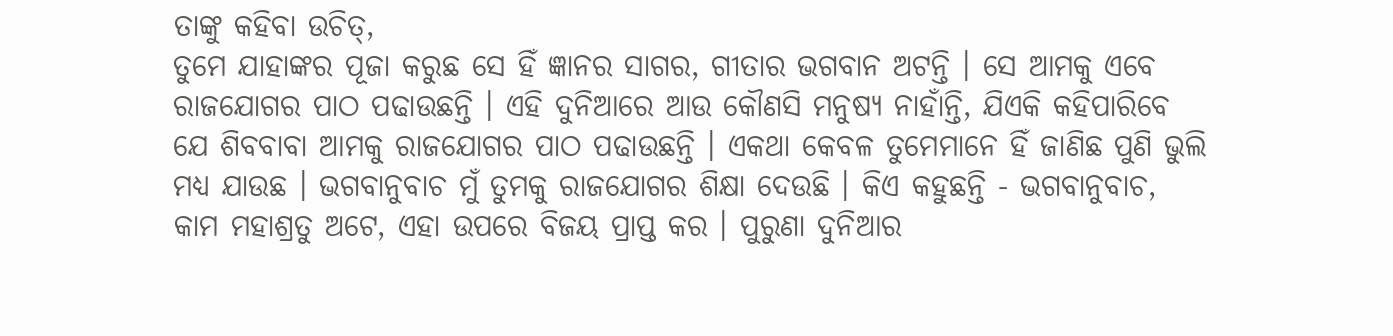ତାଙ୍କୁ କହିବା ଉଚିତ୍,
ତୁମେ ଯାହାଙ୍କର ପୂଜା କରୁଛ ସେ ହିଁ ଜ୍ଞାନର ସାଗର, ଗୀତାର ଭଗବାନ ଅଟନ୍ତି । ସେ ଆମକୁ ଏବେ
ରାଜଯୋଗର ପାଠ ପଢାଉଛନ୍ତି । ଏହି ଦୁନିଆରେ ଆଉ କୌଣସି ମନୁଷ୍ୟ ନାହାଁନ୍ତି, ଯିଏକି କହିପାରିବେ
ଯେ ଶିବବାବା ଆମକୁ ରାଜଯୋଗର ପାଠ ପଢାଉଛନ୍ତି । ଏକଥା କେବଳ ତୁମେମାନେ ହିଁ ଜାଣିଛ ପୁଣି ଭୁଲି
ମଧ୍ୟ ଯାଉଛ । ଭଗବାନୁବାଚ ମୁଁ ତୁମକୁ ରାଜଯୋଗର ଶିକ୍ଷା ଦେଉଛି । କିଏ କହୁଛନ୍ତି - ଭଗବାନୁବାଚ,
କାମ ମହାଶ୍ରତୁ ଅଟେ, ଏହା ଉପରେ ବିଜୟ ପ୍ରାପ୍ତ କର । ପୁରୁଣା ଦୁନିଆର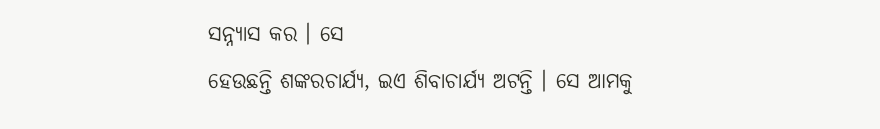ସନ୍ନ୍ୟାସ କର । ସେ
ହେଉଛନ୍ତି ଶଙ୍କରଚାର୍ଯ୍ୟ, ଇଏ ଶିବାଚାର୍ଯ୍ୟ ଅଟନ୍ତି । ସେ ଆମକୁ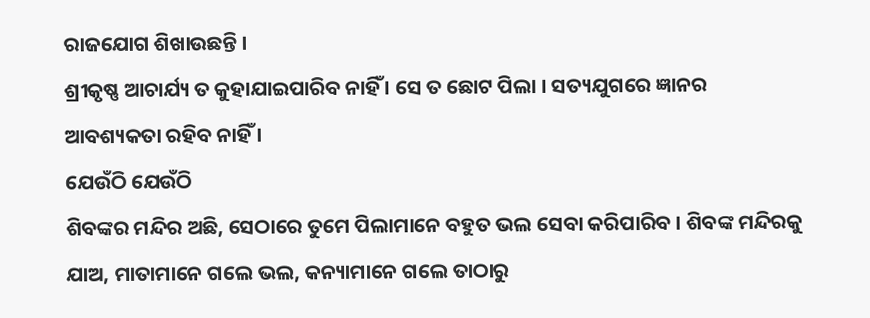ରାଜଯୋଗ ଶିଖାଉଛନ୍ତି ।
ଶ୍ରୀକୃଷ୍ଣ ଆଚାର୍ଯ୍ୟ ତ କୁହାଯାଇପାରିବ ନାହିଁ । ସେ ତ ଛୋଟ ପିଲା । ସତ୍ୟଯୁଗରେ ଜ୍ଞାନର
ଆବଶ୍ୟକତା ରହିବ ନାହିଁ ।
ଯେଉଁଠି ଯେଉଁଠି
ଶିବଙ୍କର ମନ୍ଦିର ଅଛି, ସେଠାରେ ତୁମେ ପିଲାମାନେ ବହୁତ ଭଲ ସେବା କରିପାରିବ । ଶିବଙ୍କ ମନ୍ଦିରକୁ
ଯାଅ, ମାତାମାନେ ଗଲେ ଭଲ, କନ୍ୟାମାନେ ଗଲେ ତାଠାରୁ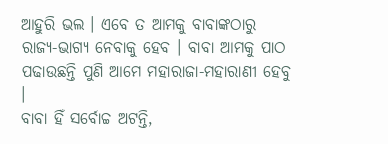ଆହୁରି ଭଲ । ଏବେ ତ ଆମକୁ ବାବାଙ୍କଠାରୁ
ରାଜ୍ୟ-ଭାଗ୍ୟ ନେବାକୁ ହେବ । ବାବା ଆମକୁ ପାଠ ପଢାଉଛନ୍ତି ପୁଣି ଆମେ ମହାରାଜା-ମହାରାଣୀ ହେବୁ ।
ବାବା ହିଁ ସର୍ବୋଚ୍ଚ ଅଟନ୍ତି,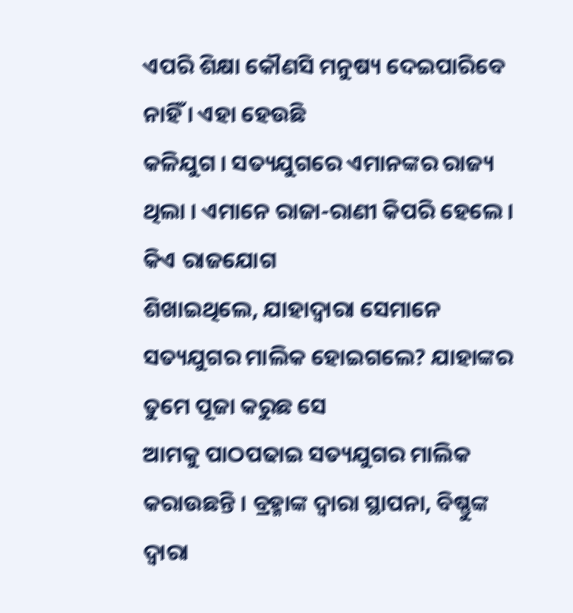ଏପରି ଶିକ୍ଷା କୌଣସି ମନୁଷ୍ୟ ଦେଇପାରିବେ ନାହିଁ । ଏହା ହେଉଛି
କଳିଯୁଗ । ସତ୍ୟଯୁଗରେ ଏମାନଙ୍କର ରାଜ୍ୟ ଥିଲା । ଏମାନେ ରାଜା-ରାଣୀ କିପରି ହେଲେ । କିଏ ରାଜଯୋଗ
ଶିଖାଇଥିଲେ, ଯାହାଦ୍ୱାରା ସେମାନେ ସତ୍ୟଯୁଗର ମାଲିକ ହୋଇଗଲେ? ଯାହାଙ୍କର ତୁମେ ପୂଜା କରୁଛ ସେ
ଆମକୁ ପାଠପଢାଇ ସତ୍ୟଯୁଗର ମାଲିକ କରାଉଛନ୍ତି । ବ୍ରହ୍ମାଙ୍କ ଦ୍ୱାରା ସ୍ଥାପନା, ବିଷ୍ଣୁଙ୍କ
ଦ୍ୱାରା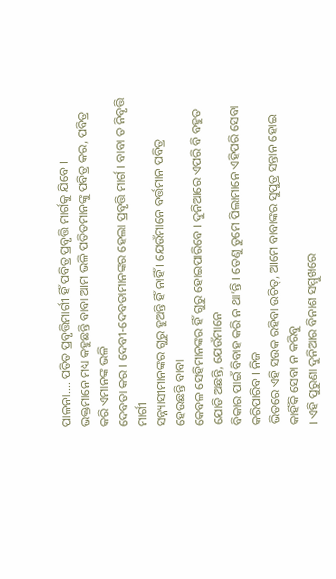ପାଳନା.... ପତିତ ପ୍ରବୃତ୍ତିମାର୍ଗୀ ହିଁ ପବିତ୍ର ପ୍ରବୃତ୍ତି ମାର୍ଗକୁ ଯିବେ ।
ଭକ୍ତମାନେ ମଧ୍ୟ କହୁଛନ୍ତି ବାବା ଆମ ଭଳି ପତିତମାନଙ୍କୁ ପବିତ୍ର କର, ପବିତ୍ର କରି ଏମାନଙ୍କ ଭଳି
ଦେବତା କର । ଦେବୀ-ଦେବତାମାନଙ୍କର ହେଲା ପ୍ରବୃତ୍ତି ମାର୍ଗ । ବାବା ତ ନିବୃତ୍ତି ମାର୍ଗୀ
ସନ୍ନ୍ୟାସୀମାନଙ୍କର ଗୁରୁ ହୁଅନ୍ତି ହିଁ ନାହିଁ । ଯେଉଁମାନେ ବର୍ତ୍ତମାନ ପବିତ୍ର ହେଉଛନ୍ତି ବାବା
କେବଳ ସେହିମାନଙ୍କର ହିଁ ଗୁରୁ ହୋଇପାରିବେ । ଦୁନିଆରେ ଏପରି ବି ବହୁତ ଯୋଡି ଅଛନ୍ତି, ଯେଉଁମାନେ
ବିକାର ପାଇଁ ବିବାହ କରି ନ ଥା’ନ୍ତି । ତେଣୁ ତୁମେ ପିଲାମାନେ ଏହିପରି ସେବା କରିପାରିବ । ନିଜ
ଭିତରେ ଏହି ସଉକ ରହିବା ଉଚିତ୍, ଆମେ ବାବାଙ୍କର ସୁପୁତ୍ର ସନ୍ତାନ ହୋଇ କାହିଁକି ସେବା ନ କରିବୁ
। ଏହି ପୁରୁଣା ଦୁନିଆର ବିନାଶ ସମ୍ମୁଖରେ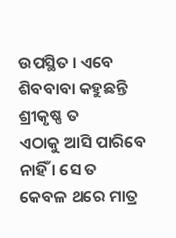ଉପସ୍ଥିତ । ଏବେ ଶିବବାବା କହୁଛନ୍ତି ଶ୍ରୀକୃଷ୍ଣ ତ
ଏଠାକୁ ଆସି ପାରିବେ ନାହିଁ । ସେ ତ କେବଳ ଥରେ ମାତ୍ର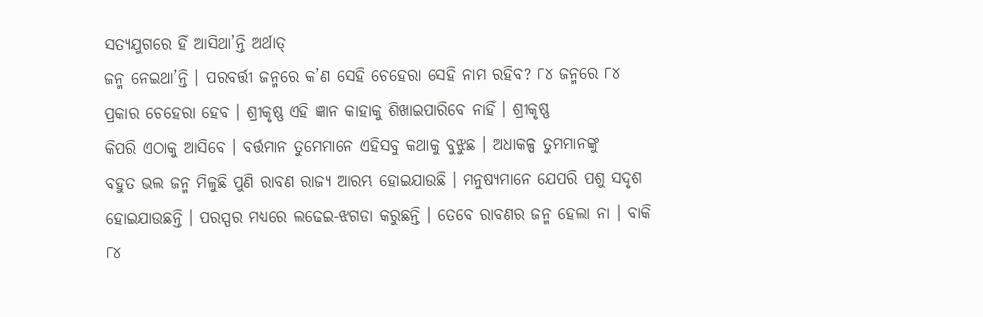ସତ୍ୟଯୁଗରେ ହିଁ ଆସିଥା’ନ୍ତି ଅର୍ଥାତ୍
ଜନ୍ମ ନେଇଥା’ନ୍ତି । ପରବର୍ତ୍ତୀ ଜନ୍ମରେ କ’ଣ ସେହି ଚେହେରା ସେହି ନାମ ରହିବ? ୮୪ ଜନ୍ମରେ ୮୪
ପ୍ରକାର ଚେହେରା ହେବ । ଶ୍ରୀକୃଷ୍ଣ ଏହି ଜ୍ଞାନ କାହାକୁ ଶିଖାଇପାରିବେ ନାହିଁ । ଶ୍ରୀକୃଷ୍ଣ
କିପରି ଏଠାକୁ ଆସିବେ । ବର୍ତ୍ତମାନ ତୁମେମାନେ ଏହିସବୁ କଥାକୁ ବୁଝୁଛ । ଅଧାକଳ୍ପ ତୁମମାନଙ୍କୁ
ବହୁତ ଭଲ ଜନ୍ମ ମିଳୁଛି ପୁଣି ରାବଣ ରାଜ୍ୟ ଆରମ୍ଭ ହୋଇଯାଉଛି । ମନୁଷ୍ୟମାନେ ଯେପରି ପଶୁ ସଦୃଶ
ହୋଇଯାଉଛନ୍ତି । ପରସ୍ପର ମଧ୍ୟରେ ଲଢେଇ-ଝଗଡା କରୁଛନ୍ତି । ତେବେ ରାବଣର ଜନ୍ମ ହେଲା ନା । ବାକି
୮୪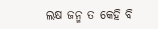ଲକ୍ଷ ଜନ୍ମ ତ କେହି ବି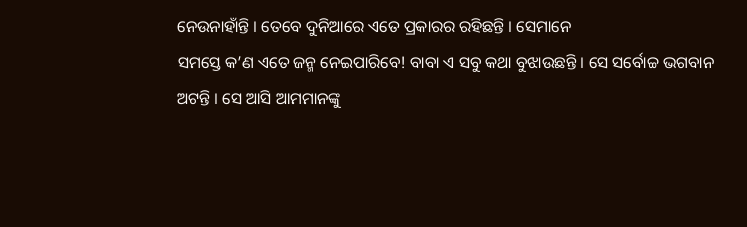ନେଉନାହାଁନ୍ତି । ତେବେ ଦୁନିଆରେ ଏତେ ପ୍ରକାରର ରହିଛନ୍ତି । ସେମାନେ
ସମସ୍ତେ କ’ଣ ଏତେ ଜନ୍ମ ନେଇପାରିବେ! ବାବା ଏ ସବୁ କଥା ବୁଝାଉଛନ୍ତି । ସେ ସର୍ବୋଚ୍ଚ ଭଗବାନ
ଅଟନ୍ତି । ସେ ଆସି ଆମମାନଙ୍କୁ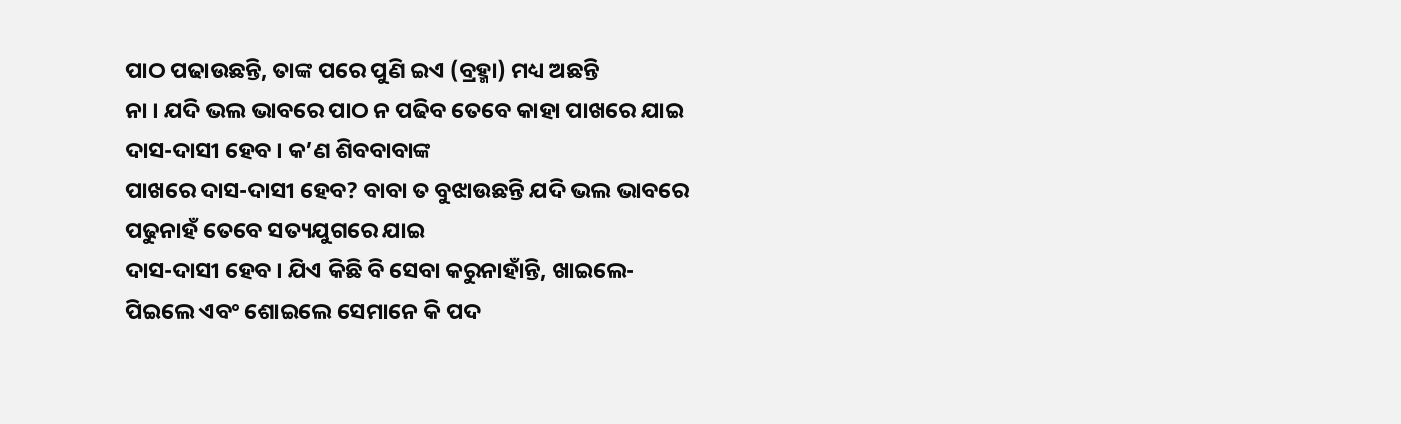ପାଠ ପଢାଉଛନ୍ତି, ତାଙ୍କ ପରେ ପୁଣି ଇଏ (ବ୍ରହ୍ମା) ମଧ୍ୟ ଅଛନ୍ତି
ନା । ଯଦି ଭଲ ଭାବରେ ପାଠ ନ ପଢିବ ତେବେ କାହା ପାଖରେ ଯାଇ ଦାସ-ଦାସୀ ହେବ । କ’ଣ ଶିବବାବାଙ୍କ
ପାଖରେ ଦାସ-ଦାସୀ ହେବ? ବାବା ତ ବୁଝାଉଛନ୍ତି ଯଦି ଭଲ ଭାବରେ ପଢୁନାହଁ ତେବେ ସତ୍ୟଯୁଗରେ ଯାଇ
ଦାସ-ଦାସୀ ହେବ । ଯିଏ କିଛି ବି ସେବା କରୁନାହାଁନ୍ତି, ଖାଇଲେ-ପିଇଲେ ଏବଂ ଶୋଇଲେ ସେମାନେ କି ପଦ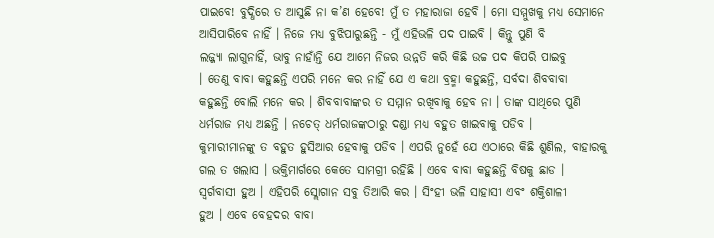ପାଇବେ! ବୁଦ୍ଧିରେ ତ ଆସୁଛି ନା କ’ଣ ହେବେ! ମୁଁ ତ ମହାରାଜା ହେବି । ମୋ ସମ୍ମୁଖକୁ ମଧ୍ୟ ସେମାନେ
ଆସିପାରିବେ ନାହିଁ । ନିଜେ ମଧ୍ୟ ବୁଝିପାରୁଛନ୍ତି - ମୁଁ ଏହିଭଳି ପଦ ପାଇବି । କିନ୍ତୁ ପୁଣି ବି
ଲଜ୍ଜ୍ୟା ଲାଗୁନାହିଁ, ଭାବୁ ନାହାଁନ୍ତି ଯେ ଆମେ ନିଜର ଉନ୍ନତି କରି କିଛି ଉଚ୍ଚ ପଦ କିପରି ପାଇବୁ
। ତେଣୁ ବାବା କହୁଛନ୍ତି ଏପରି ମନେ କର ନାହିଁ ଯେ ଏ କଥା ବ୍ରହ୍ମା କହୁଛନ୍ତି, ସର୍ବଦା ଶିବବାବା
କହୁଛନ୍ତି ବୋଲି ମନେ କର । ଶିବବାବାଙ୍କର ତ ସମ୍ମାନ ରଖିବାକୁ ହେବ ନା । ତାଙ୍କ ସାଥିରେ ପୁଣି
ଧର୍ମରାଜ ମଧ୍ୟ ଅଛନ୍ତି । ନଚେତ୍ ଧର୍ମରାଜଙ୍କଠାରୁ ଦଣ୍ଡା ମଧ୍ୟ ବହୁତ ଖାଇବାକୁ ପଡିବ ।
କୁମାରୀମାନଙ୍କୁ ତ ବହୁତ ହୁସିଆର ହେବାକୁ ପଡିବ । ଏପରି ନୁହେଁ ଯେ ଏଠାରେ କିଛି ଶୁଣିଲ, ବାହାରକୁ
ଗଲ ତ ଖଲାସ । ଭକ୍ତିମାର୍ଗରେ କେତେ ସାମଗ୍ରୀ ରହିଛି । ଏବେ ବାବା କହୁଛନ୍ତି ବିଷକୁ ଛାଡ ।
ସ୍ୱର୍ଗବାସୀ ହୁଅ । ଏହିପରି ସ୍ଲୋଗାନ ସବୁ ତିଆରି କର । ସିଂହୀ ଭଳି ସାହାସୀ ଏବଂ ଶକ୍ତିଶାଳୀ
ହୁଅ । ଏବେ ବେହଦର ବାବା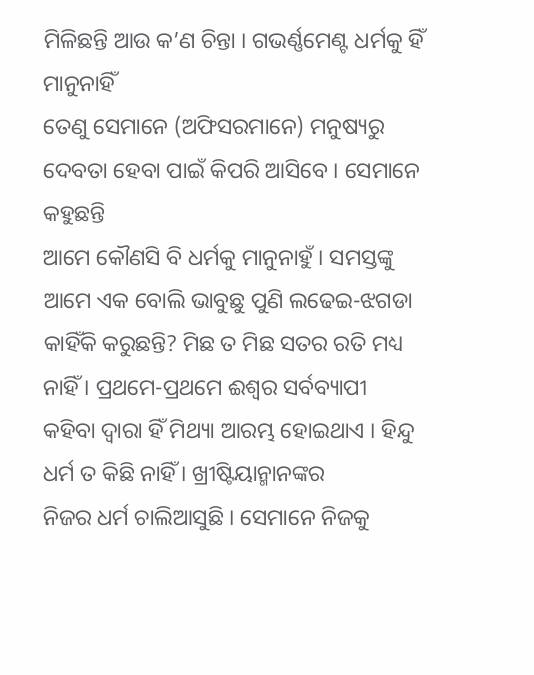ମିଳିଛନ୍ତି ଆଉ କ’ଣ ଚିନ୍ତା । ଗଭର୍ଣ୍ଣମେଣ୍ଟ ଧର୍ମକୁ ହିଁ ମାନୁନାହିଁ
ତେଣୁ ସେମାନେ (ଅଫିସରମାନେ) ମନୁଷ୍ୟରୁ ଦେବତା ହେବା ପାଇଁ କିପରି ଆସିବେ । ସେମାନେ କହୁଛନ୍ତି
ଆମେ କୌଣସି ବି ଧର୍ମକୁ ମାନୁନାହୁଁ । ସମସ୍ତଙ୍କୁ ଆମେ ଏକ ବୋଲି ଭାବୁଛୁ ପୁଣି ଲଢେଇ-ଝଗଡା
କାହିଁକି କରୁଛନ୍ତି? ମିଛ ତ ମିଛ ସତର ରତି ମଧ୍ୟ ନାହିଁ । ପ୍ରଥମେ-ପ୍ରଥମେ ଈଶ୍ୱର ସର୍ବବ୍ୟାପୀ
କହିବା ଦ୍ୱାରା ହିଁ ମିଥ୍ୟା ଆରମ୍ଭ ହୋଇଥାଏ । ହିନ୍ଦୁ ଧର୍ମ ତ କିଛି ନାହିଁ । ଖ୍ରୀଷ୍ଟିୟାନ୍ମାନଙ୍କର
ନିଜର ଧର୍ମ ଚାଲିଆସୁଛି । ସେମାନେ ନିଜକୁ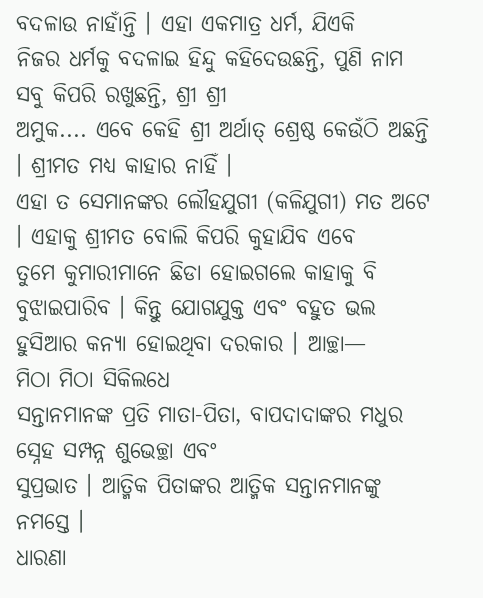ବଦଳାଉ ନାହାଁନ୍ତି । ଏହା ଏକମାତ୍ର ଧର୍ମ, ଯିଏକି
ନିଜର ଧର୍ମକୁ ବଦଳାଇ ହିନ୍ଦୁ କହିଦେଉଛନ୍ତି, ପୁଣି ନାମ ସବୁ କିପରି ରଖୁଛନ୍ତି, ଶ୍ରୀ ଶ୍ରୀ
ଅମୁକ.... ଏବେ କେହି ଶ୍ରୀ ଅର୍ଥାତ୍ ଶ୍ରେଷ୍ଠ କେଉଁଠି ଅଛନ୍ତି । ଶ୍ରୀମତ ମଧ୍ୟ କାହାର ନାହିଁ ।
ଏହା ତ ସେମାନଙ୍କର ଲୌହଯୁଗୀ (କଳିଯୁଗୀ) ମତ ଅଟେ । ଏହାକୁ ଶ୍ରୀମତ ବୋଲି କିପରି କୁହାଯିବ ଏବେ
ତୁମେ କୁମାରୀମାନେ ଛିଡା ହୋଇଗଲେ କାହାକୁ ବି ବୁଝାଇପାରିବ । କିନ୍ତୁ ଯୋଗଯୁକ୍ତ ଏବଂ ବହୁତ ଭଲ
ହୁସିଆର କନ୍ୟା ହୋଇଥିବା ଦରକାର । ଆଚ୍ଛା—
ମିଠା ମିଠା ସିକିଲଧେ
ସନ୍ତାନମାନଙ୍କ ପ୍ରତି ମାତା-ପିତା, ବାପଦାଦାଙ୍କର ମଧୁର ସ୍ନେହ ସମ୍ପନ୍ନ ଶୁଭେଚ୍ଛା ଏବଂ
ସୁପ୍ରଭାତ । ଆତ୍ମିକ ପିତାଙ୍କର ଆତ୍ମିକ ସନ୍ତାନମାନଙ୍କୁ ନମସ୍ତେ ।
ଧାରଣା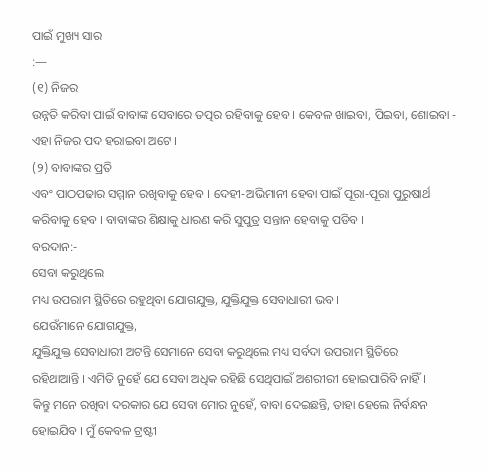ପାଇଁ ମୁଖ୍ୟ ସାର
:—
(୧) ନିଜର
ଉନ୍ନତି କରିବା ପାଇଁ ବାବାଙ୍କ ସେବାରେ ତତ୍ପର ରହିବାକୁ ହେବ । କେବଳ ଖାଇବା, ପିଇବା, ଶୋଇବା -
ଏହା ନିଜର ପଦ ହରାଇବା ଅଟେ ।
(୨) ବାବାଙ୍କର ପ୍ରତି
ଏବଂ ପାଠପଢାର ସମ୍ମାନ ରଖିବାକୁ ହେବ । ଦେହୀ-ଅଭିମାନୀ ହେବା ପାଇଁ ପୂରା-ପୂରା ପୁରୁଷାର୍ଥ
କରିବାକୁ ହେବ । ବାବାଙ୍କର ଶିକ୍ଷାକୁ ଧାରଣ କରି ସୁପୁତ୍ର ସନ୍ତାନ ହେବାକୁ ପଡିବ ।
ବରଦାନ:-
ସେବା କରୁଥିଲେ
ମଧ୍ୟ ଉପରାମ ସ୍ଥିତିରେ ରହୁଥିବା ଯୋଗଯୁକ୍ତ, ଯୁକ୍ତିଯୁକ୍ତ ସେବାଧାରୀ ଭବ ।
ଯେଉଁମାନେ ଯୋଗଯୁକ୍ତ,
ଯୁକ୍ତିଯୁକ୍ତ ସେବାଧାରୀ ଅଟନ୍ତି ସେମାନେ ସେବା କରୁଥିଲେ ମଧ୍ୟ ସର୍ବଦା ଉପରାମ ସ୍ଥିତିରେ
ରହିଥାଆନ୍ତି । ଏମିତି ନୁହେଁ ଯେ ସେବା ଅଧିକ ରହିଛି ସେଥିପାଇଁ ଅଶରୀରୀ ହୋଇପାରିବି ନାହିଁ ।
କିନ୍ତୁ ମନେ ରଖିବା ଦରକାର ଯେ ସେବା ମୋର ନୁହେଁ, ବାବା ଦେଇଛନ୍ତି, ତାହା ହେଲେ ନିର୍ବନ୍ଧନ
ହୋଇଯିବ । ମୁଁ କେବଳ ଟ୍ରଷ୍ଟୀ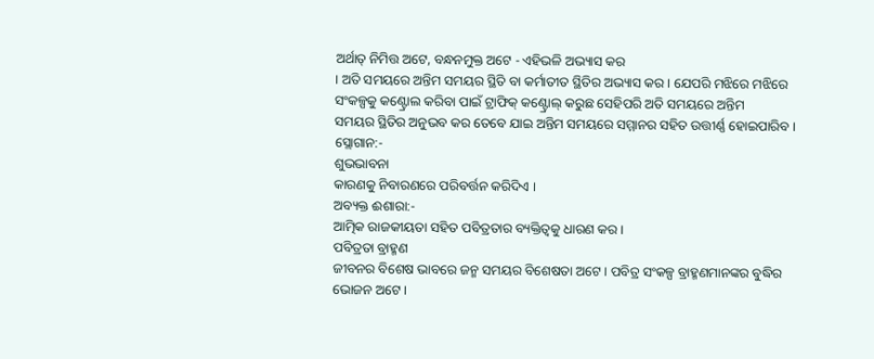ଅର୍ଥାତ୍ ନିମିତ୍ତ ଅଟେ, ବନ୍ଧନମୁକ୍ତ ଅଟେ - ଏହିଭଳି ଅଭ୍ୟାସ କର
। ଅତି ସମୟରେ ଅନ୍ତିମ ସମୟର ସ୍ଥିତି ବା କର୍ମାତୀତ ସ୍ଥିତିର ଅଭ୍ୟାସ କର । ଯେପରି ମଝିରେ ମଝିରେ
ସଂକଳ୍ପକୁ କଣ୍ଟ୍ରୋଲ କରିବା ପାଇଁ ଟ୍ରାଫିକ୍ କଣ୍ଟ୍ରୋଲ୍ କରୁଛ ସେହିପରି ଅତି ସମୟରେ ଅନ୍ତିମ
ସମୟର ସ୍ଥିତିର ଅନୁଭବ କର ତେବେ ଯାଇ ଅନ୍ତିମ ସମୟରେ ସମ୍ମାନର ସହିତ ଉତ୍ତୀର୍ଣ୍ଣ ହୋଇପାରିବ ।
ସ୍ଲୋଗାନ:-
ଶୁଭଭାବନା
କାରଣକୁ ନିବାରଣରେ ପରିବର୍ତ୍ତନ କରିଦିଏ ।
ଅବ୍ୟକ୍ତ ଈଶାରା:-
ଆତ୍ମିକ ରାଜକୀୟତା ସହିତ ପବିତ୍ରତାର ବ୍ୟକ୍ତିତ୍ୱକୁ ଧାରଣ କର ।
ପବିତ୍ରତା ବ୍ରାହ୍ମଣ
ଜୀବନର ବିଶେଷ ଭାବରେ ଜନ୍ମ ସମୟର ବିଶେଷତା ଅଟେ । ପବିତ୍ର ସଂକଳ୍ପ ବ୍ରାହ୍ମଣମାନଙ୍କର ବୁଦ୍ଧିର
ଭୋଜନ ଅଟେ ।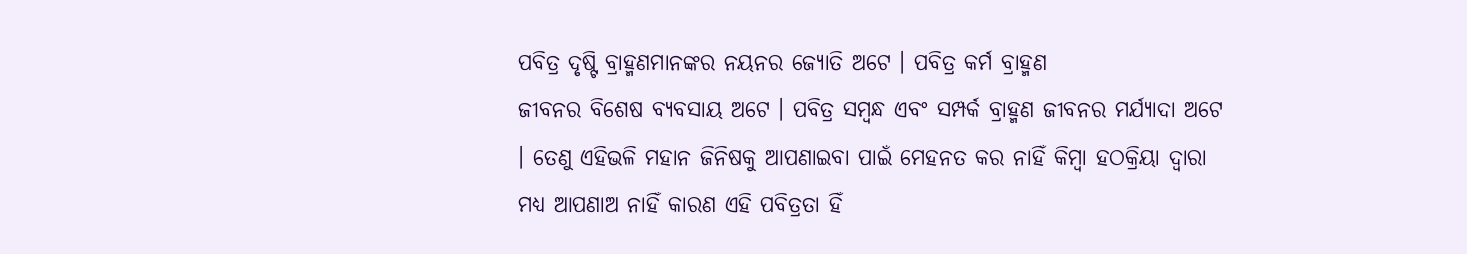ପବିତ୍ର ଦୃଷ୍ଟି ବ୍ରାହ୍ମଣମାନଙ୍କର ନୟନର ଜ୍ୟୋତି ଅଟେ । ପବିତ୍ର କର୍ମ ବ୍ରାହ୍ମଣ
ଜୀବନର ବିଶେଷ ବ୍ୟବସାୟ ଅଟେ । ପବିତ୍ର ସମ୍ବନ୍ଧ ଏବଂ ସମ୍ପର୍କ ବ୍ରାହ୍ମଣ ଜୀବନର ମର୍ଯ୍ୟାଦା ଅଟେ
। ତେଣୁ ଏହିଭଳି ମହାନ ଜିନିଷକୁ ଆପଣାଇବା ପାଇଁ ମେହନତ କର ନାହିଁ କିମ୍ବା ହଠକ୍ରିୟା ଦ୍ୱାରା
ମଧ୍ୟ ଆପଣାଅ ନାହିଁ କାରଣ ଏହି ପବିତ୍ରତା ହିଁ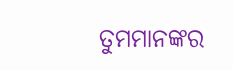ତୁମମାନଙ୍କର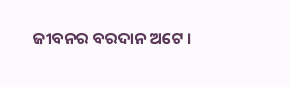ଜୀବନର ବରଦାନ ଅଟେ ।